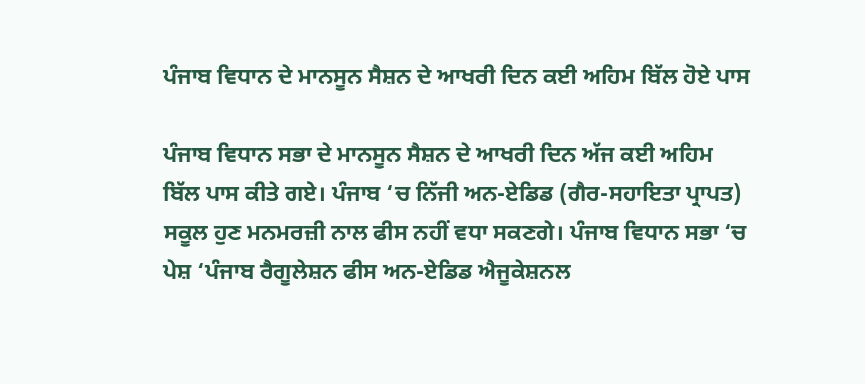ਪੰਜਾਬ ਵਿਧਾਨ ਦੇ ਮਾਨਸੂਨ ਸੈਸ਼ਨ ਦੇ ਆਖਰੀ ਦਿਨ ਕਈ ਅਹਿਮ ਬਿੱਲ ਹੋਏ ਪਾਸ

ਪੰਜਾਬ ਵਿਧਾਨ ਸਭਾ ਦੇ ਮਾਨਸੂਨ ਸੈਸ਼ਨ ਦੇ ਆਖਰੀ ਦਿਨ ਅੱਜ ਕਈ ਅਹਿਮ ਬਿੱਲ ਪਾਸ ਕੀਤੇ ਗਏ। ਪੰਜਾਬ ‘ਚ ਨਿੱਜੀ ਅਨ-ਏਡਿਡ (ਗੈਰ-ਸਹਾਇਤਾ ਪ੍ਰਾਪਤ) ਸਕੂਲ ਹੁਣ ਮਨਮਰਜ਼ੀ ਨਾਲ ਫੀਸ ਨਹੀਂ ਵਧਾ ਸਕਣਗੇ। ਪੰਜਾਬ ਵਿਧਾਨ ਸਭਾ ‘ਚ ਪੇਸ਼ ‘ਪੰਜਾਬ ਰੈਗੂਲੇਸ਼ਨ ਫੀਸ ਅਨ-ਏਡਿਡ ਐਜੂਕੇਸ਼ਨਲ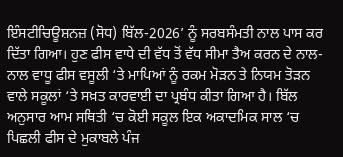ਇੰਸਟੀਚਿਊਸ਼ਨਜ਼ (ਸੋਧ) ਬਿੱਲ-2026’ ਨੂੰ ਸਰਬਸੰਮਤੀ ਨਾਲ ਪਾਸ ਕਰ ਦਿੱਤਾ ਗਿਆ। ਹੁਣ ਫੀਸ ਵਾਧੇ ਦੀ ਵੱਧ ਤੋਂ ਵੱਧ ਸੀਮਾ ਤੈਅ ਕਰਨ ਦੇ ਨਾਲ-ਨਾਲ ਵਾਧੂ ਫੀਸ ਵਸੂਲੀ ‘ਤੇ ਮਾਪਿਆਂ ਨੂੰ ਰਕਮ ਮੋੜਨ ਤੇ ਨਿਯਮ ਤੋੜਨ ਵਾਲੇ ਸਕੂਲਾਂ ‘ਤੇ ਸਖ਼ਤ ਕਾਰਵਾਈ ਦਾ ਪ੍ਰਬੰਧ ਕੀਤਾ ਗਿਆ ਹੈ। ਬਿੱਲ ਅਨੁਸਾਰ ਆਮ ਸਥਿਤੀ ‘ਚ ਕੋਈ ਸਕੂਲ ਇਕ ਅਕਾਦਮਿਕ ਸਾਲ ‘ਚ ਪਿਛਲੀ ਫੀਸ ਦੇ ਮੁਕਾਬਲੇ ਪੰਜ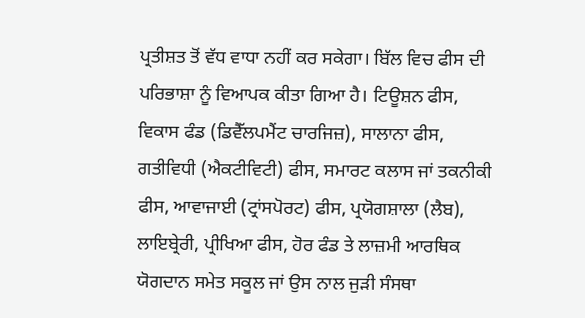ਪ੍ਰਤੀਸ਼ਤ ਤੋਂ ਵੱਧ ਵਾਧਾ ਨਹੀਂ ਕਰ ਸਕੇਗਾ। ਬਿੱਲ ਵਿਚ ਫੀਸ ਦੀ ਪਰਿਭਾਸ਼ਾ ਨੂੰ ਵਿਆਪਕ ਕੀਤਾ ਗਿਆ ਹੈ। ਟਿਊਸ਼ਨ ਫੀਸ, ਵਿਕਾਸ ਫੰਡ (ਡਿਵੈੱਲਪਮੈਂਟ ਚਾਰਜਿਜ਼), ਸਾਲਾਨਾ ਫੀਸ, ਗਤੀਵਿਧੀ (ਐਕਟੀਵਿਟੀ) ਫੀਸ, ਸਮਾਰਟ ਕਲਾਸ ਜਾਂ ਤਕਨੀਕੀ ਫੀਸ, ਆਵਾਜਾਈ (ਟ੍ਰਾਂਸਪੋਰਟ) ਫੀਸ, ਪ੍ਰਯੋਗਸ਼ਾਲਾ (ਲੈਬ), ਲਾਇਬ੍ਰੇਰੀ, ਪ੍ਰੀਖਿਆ ਫੀਸ, ਹੋਰ ਫੰਡ ਤੇ ਲਾਜ਼ਮੀ ਆਰਥਿਕ ਯੋਗਦਾਨ ਸਮੇਤ ਸਕੂਲ ਜਾਂ ਉਸ ਨਾਲ ਜੁੜੀ ਸੰਸਥਾ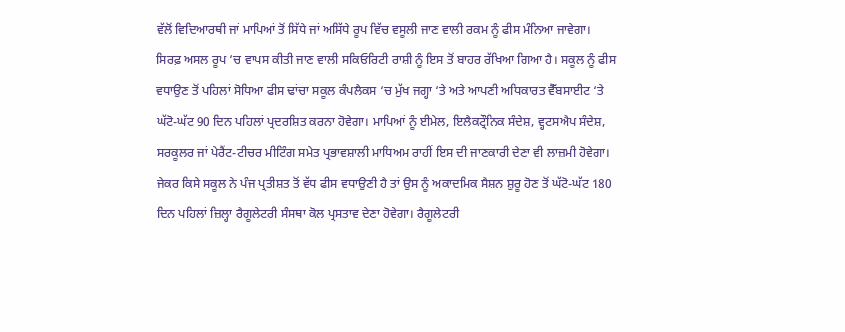ਵੱਲੋਂ ਵਿਦਿਆਰਥੀ ਜਾਂ ਮਾਪਿਆਂ ਤੋਂ ਸਿੱਧੇ ਜਾਂ ਅਸਿੱਧੇ ਰੂਪ ਵਿੱਚ ਵਸੂਲੀ ਜਾਣ ਵਾਲੀ ਰਕਮ ਨੂੰ ਫੀਸ ਮੰਨਿਆ ਜਾਵੇਗਾ। ਸਿਰਫ਼ ਅਸਲ ਰੂਪ ‘ਚ ਵਾਪਸ ਕੀਤੀ ਜਾਣ ਵਾਲੀ ਸਕਿਓਰਿਟੀ ਰਾਸ਼ੀ ਨੂੰ ਇਸ ਤੋਂ ਬਾਹਰ ਰੱਖਿਆ ਗਿਆ ਹੈ। ਸਕੂਲ ਨੂੰ ਫੀਸ ਵਧਾਉਣ ਤੋਂ ਪਹਿਲਾਂ ਸੋਧਿਆ ਫੀਸ ਢਾਂਚਾ ਸਕੂਲ ਕੰਪਲੈਕਸ ‘ਚ ਮੁੱਖ ਜਗ੍ਹਾ ‘ਤੇ ਅਤੇ ਆਪਣੀ ਅਧਿਕਾਰਤ ਵੈੱਬਸਾਈਟ ‘ਤੇ ਘੱਟੋ-ਘੱਟ 90 ਦਿਨ ਪਹਿਲਾਂ ਪ੍ਰਦਰਸ਼ਿਤ ਕਰਨਾ ਹੋਵੇਗਾ। ਮਾਪਿਆਂ ਨੂੰ ਈਮੇਲ, ਇਲੈਕਟ੍ਰੌਨਿਕ ਸੰਦੇਸ਼, ਵ੍ਹਟਸਐਪ ਸੰਦੇਸ਼, ਸਰਕੂਲਰ ਜਾਂ ਪੇਰੈਂਟ-ਟੀਚਰ ਮੀਟਿੰਗ ਸਮੇਤ ਪ੍ਰਭਾਵਸ਼ਾਲੀ ਮਾਧਿਅਮ ਰਾਹੀਂ ਇਸ ਦੀ ਜਾਣਕਾਰੀ ਦੇਣਾ ਵੀ ਲਾਜ਼ਮੀ ਹੋਵੇਗਾ। ਜੇਕਰ ਕਿਸੇ ਸਕੂਲ ਨੇ ਪੰਜ ਪ੍ਰਤੀਸ਼ਤ ਤੋਂ ਵੱਧ ਫੀਸ ਵਧਾਉਣੀ ਹੈ ਤਾਂ ਉਸ ਨੂੰ ਅਕਾਦਮਿਕ ਸੈਸ਼ਨ ਸ਼ੁਰੂ ਹੋਣ ਤੋਂ ਘੱਟੋ-ਘੱਟ 180 ਦਿਨ ਪਹਿਲਾਂ ਜ਼ਿਲ੍ਹਾ ਰੈਗੂਲੇਟਰੀ ਸੰਸਥਾ ਕੋਲ ਪ੍ਰਸਤਾਵ ਦੇਣਾ ਹੋਵੇਗਾ। ਰੈਗੂਲੇਟਰੀ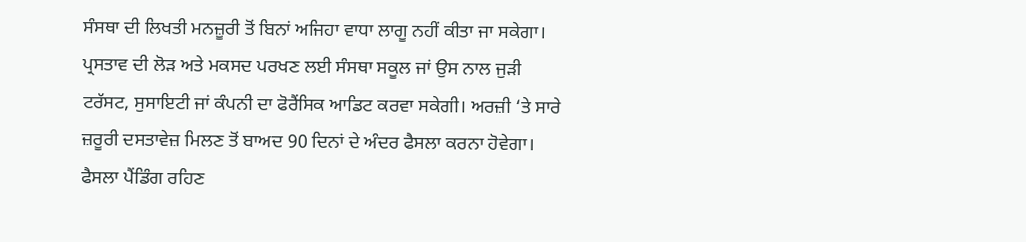ਸੰਸਥਾ ਦੀ ਲਿਖਤੀ ਮਨਜ਼ੂਰੀ ਤੋਂ ਬਿਨਾਂ ਅਜਿਹਾ ਵਾਧਾ ਲਾਗੂ ਨਹੀਂ ਕੀਤਾ ਜਾ ਸਕੇਗਾ। ਪ੍ਰਸਤਾਵ ਦੀ ਲੋੜ ਅਤੇ ਮਕਸਦ ਪਰਖਣ ਲਈ ਸੰਸਥਾ ਸਕੂਲ ਜਾਂ ਉਸ ਨਾਲ ਜੁੜੀ ਟਰੱਸਟ, ਸੁਸਾਇਟੀ ਜਾਂ ਕੰਪਨੀ ਦਾ ਫੋਰੈਂਸਿਕ ਆਡਿਟ ਕਰਵਾ ਸਕੇਗੀ। ਅਰਜ਼ੀ ‘ਤੇ ਸਾਰੇ ਜ਼ਰੂਰੀ ਦਸਤਾਵੇਜ਼ ਮਿਲਣ ਤੋਂ ਬਾਅਦ 90 ਦਿਨਾਂ ਦੇ ਅੰਦਰ ਫੈਸਲਾ ਕਰਨਾ ਹੋਵੇਗਾ। ਫੈਸਲਾ ਪੈਂਡਿੰਗ ਰਹਿਣ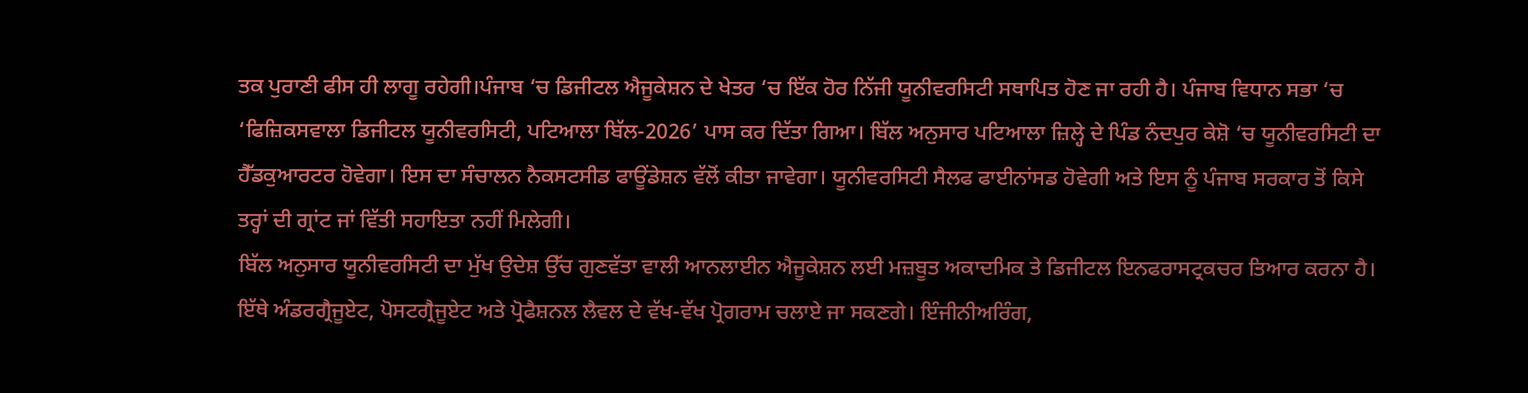ਤਕ ਪੁਰਾਣੀ ਫੀਸ ਹੀ ਲਾਗੂ ਰਹੇਗੀ।ਪੰਜਾਬ ‘ਚ ਡਿਜੀਟਲ ਐਜੂਕੇਸ਼ਨ ਦੇ ਖੇਤਰ ‘ਚ ਇੱਕ ਹੋਰ ਨਿੱਜੀ ਯੂਨੀਵਰਸਿਟੀ ਸਥਾਪਿਤ ਹੋਣ ਜਾ ਰਹੀ ਹੈ। ਪੰਜਾਬ ਵਿਧਾਨ ਸਭਾ ‘ਚ ‘ਫਿਜ਼ਿਕਸਵਾਲਾ ਡਿਜੀਟਲ ਯੂਨੀਵਰਸਿਟੀ, ਪਟਿਆਲਾ ਬਿੱਲ-2026’ ਪਾਸ ਕਰ ਦਿੱਤਾ ਗਿਆ। ਬਿੱਲ ਅਨੁਸਾਰ ਪਟਿਆਲਾ ਜ਼ਿਲ੍ਹੇ ਦੇ ਪਿੰਡ ਨੰਦਪੁਰ ਕੇਸ਼ੋ ‘ਚ ਯੂਨੀਵਰਸਿਟੀ ਦਾ ਹੈੱਡਕੁਆਰਟਰ ਹੋਵੇਗਾ। ਇਸ ਦਾ ਸੰਚਾਲਨ ਨੈਕਸਟਸੀਡ ਫਾਊਂਡੇਸ਼ਨ ਵੱਲੋਂ ਕੀਤਾ ਜਾਵੇਗਾ। ਯੂਨੀਵਰਸਿਟੀ ਸੈਲਫ ਫਾਈਨਾਂਸਡ ਹੋਵੇਗੀ ਅਤੇ ਇਸ ਨੂੰ ਪੰਜਾਬ ਸਰਕਾਰ ਤੋਂ ਕਿਸੇ ਤਰ੍ਹਾਂ ਦੀ ਗ੍ਰਾਂਟ ਜਾਂ ਵਿੱਤੀ ਸਹਾਇਤਾ ਨਹੀਂ ਮਿਲੇਗੀ।
ਬਿੱਲ ਅਨੁਸਾਰ ਯੂਨੀਵਰਸਿਟੀ ਦਾ ਮੁੱਖ ਉਦੇਸ਼ ਉੱਚ ਗੁਣਵੱਤਾ ਵਾਲੀ ਆਨਲਾਈਨ ਐਜੂਕੇਸ਼ਨ ਲਈ ਮਜ਼ਬੂਤ ਅਕਾਦਮਿਕ ਤੇ ਡਿਜੀਟਲ ਇਨਫਰਾਸਟ੍ਰਕਚਰ ਤਿਆਰ ਕਰਨਾ ਹੈ। ਇੱਥੇ ਅੰਡਰਗ੍ਰੈਜੂਏਟ, ਪੋਸਟਗ੍ਰੈਜੂਏਟ ਅਤੇ ਪ੍ਰੋਫੈਸ਼ਨਲ ਲੈਵਲ ਦੇ ਵੱਖ-ਵੱਖ ਪ੍ਰੋਗਰਾਮ ਚਲਾਏ ਜਾ ਸਕਣਗੇ। ਇੰਜੀਨੀਅਰਿੰਗ,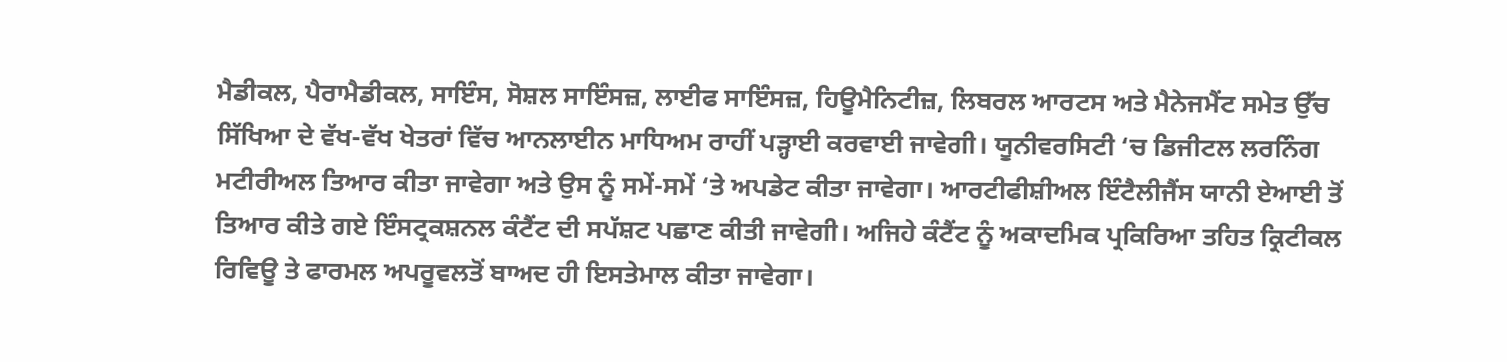ਮੈਡੀਕਲ, ਪੈਰਾਮੈਡੀਕਲ, ਸਾਇੰਸ, ਸੋਸ਼ਲ ਸਾਇੰਸਜ਼, ਲਾਈਫ ਸਾਇੰਸਜ਼, ਹਿਊਮੈਨਿਟੀਜ਼, ਲਿਬਰਲ ਆਰਟਸ ਅਤੇ ਮੈਨੇਜਮੈਂਟ ਸਮੇਤ ਉੱਚ ਸਿੱਖਿਆ ਦੇ ਵੱਖ-ਵੱਖ ਖੇਤਰਾਂ ਵਿੱਚ ਆਨਲਾਈਨ ਮਾਧਿਅਮ ਰਾਹੀਂ ਪੜ੍ਹਾਈ ਕਰਵਾਈ ਜਾਵੇਗੀ। ਯੂਨੀਵਰਸਿਟੀ ‘ਚ ਡਿਜੀਟਲ ਲਰਨਿੰਗ ਮਟੀਰੀਅਲ ਤਿਆਰ ਕੀਤਾ ਜਾਵੇਗਾ ਅਤੇ ਉਸ ਨੂੰ ਸਮੇਂ-ਸਮੇਂ ‘ਤੇ ਅਪਡੇਟ ਕੀਤਾ ਜਾਵੇਗਾ। ਆਰਟੀਫੀਸ਼ੀਅਲ ਇੰਟੈਲੀਜੈਂਸ ਯਾਨੀ ਏਆਈ ਤੋਂ ਤਿਆਰ ਕੀਤੇ ਗਏ ਇੰਸਟ੍ਰਕਸ਼ਨਲ ਕੰਟੈਂਟ ਦੀ ਸਪੱਸ਼ਟ ਪਛਾਣ ਕੀਤੀ ਜਾਵੇਗੀ। ਅਜਿਹੇ ਕੰਟੈਂਟ ਨੂੰ ਅਕਾਦਮਿਕ ਪ੍ਰਕਿਰਿਆ ਤਹਿਤ ਕ੍ਰਿਟੀਕਲ ਰਿਵਿਊ ਤੇ ਫਾਰਮਲ ਅਪਰੂਵਲਤੋਂ ਬਾਅਦ ਹੀ ਇਸਤੇਮਾਲ ਕੀਤਾ ਜਾਵੇਗਾ।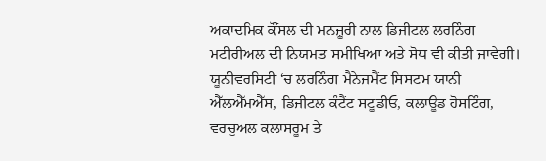ਅਕਾਦਮਿਕ ਕੌਂਸਲ ਦੀ ਮਨਜ਼ੂਰੀ ਨਾਲ ਡਿਜੀਟਲ ਲਰਨਿੰਗ ਮਟੀਰੀਅਲ ਦੀ ਨਿਯਮਤ ਸਮੀਖਿਆ ਅਤੇ ਸੋਧ ਵੀ ਕੀਤੀ ਜਾਵੇਗੀ। ਯੂਨੀਵਰਸਿਟੀ ‘ਚ ਲਰਨਿੰਗ ਮੈਨੇਜਮੈਂਟ ਸਿਸਟਮ ਯਾਨੀ ਐੱਲਐੱਮਐੱਸ, ਡਿਜੀਟਲ ਕੰਟੈਂਟ ਸਟੂਡੀਓ, ਕਲਾਊਡ ਹੋਸਟਿੰਗ, ਵਰਚੁਅਲ ਕਲਾਸਰੂਮ ਤੇ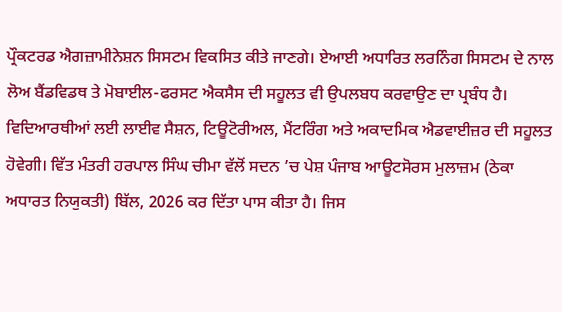ਪ੍ਰੌਕਟਰਡ ਐਗਜ਼ਾਮੀਨੇਸ਼ਨ ਸਿਸਟਮ ਵਿਕਸਿਤ ਕੀਤੇ ਜਾਣਗੇ। ਏਆਈ ਅਧਾਰਿਤ ਲਰਨਿੰਗ ਸਿਸਟਮ ਦੇ ਨਾਲ ਲੋਅ ਬੈਂਡਵਿਡਥ ਤੇ ਮੋਬਾਈਲ-ਫਰਸਟ ਐਕਸੈਸ ਦੀ ਸਹੂਲਤ ਵੀ ਉਪਲਬਧ ਕਰਵਾਉਣ ਦਾ ਪ੍ਰਬੰਧ ਹੈ। ਵਿਦਿਆਰਥੀਆਂ ਲਈ ਲਾਈਵ ਸੈਸ਼ਨ, ਟਿਊਟੋਰੀਅਲ, ਮੈਂਟਰਿੰਗ ਅਤੇ ਅਕਾਦਮਿਕ ਐਡਵਾਈਜ਼ਰ ਦੀ ਸਹੂਲਤ ਹੋਵੇਗੀ। ਵਿੱਤ ਮੰਤਰੀ ਹਰਪਾਲ ਸਿੰਘ ਚੀਮਾ ਵੱਲੋਂ ਸਦਨ ’ਚ ਪੇਸ਼ ਪੰਜਾਬ ਆਊਟਸੋਰਸ ਮੁਲਾਜ਼ਮ (ਠੇਕਾ ਅਧਾਰਤ ਨਿਯੁਕਤੀ) ਬਿੱਲ, 2026 ਕਰ ਦਿੱਤਾ ਪਾਸ ਕੀਤਾ ਹੈ। ਜਿਸ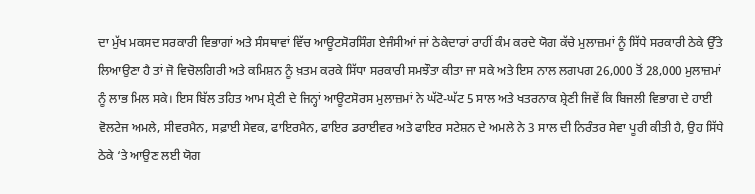ਦਾ ਮੁੱਖ ਮਕਸਦ ਸਰਕਾਰੀ ਵਿਭਾਗਾਂ ਅਤੇ ਸੰਸਥਾਵਾਂ ਵਿੱਚ ਆਊਟਸੋਰਸਿੰਗ ਏਜੰਸੀਆਂ ਜਾਂ ਠੇਕੇਦਾਰਾਂ ਰਾਹੀਂ ਕੰਮ ਕਰਦੇ ਯੋਗ ਕੱਚੇ ਮੁਲਾਜ਼ਮਾਂ ਨੂੰ ਸਿੱਧੇ ਸਰਕਾਰੀ ਠੇਕੇ ਉੱਤੇ ਲਿਆਉਣਾ ਹੈ ਤਾਂ ਜੋ ਵਿਚੋਲਗਿਰੀ ਅਤੇ ਕਮਿਸ਼ਨ ਨੂੰ ਖ਼ਤਮ ਕਰਕੇ ਸਿੱਧਾ ਸਰਕਾਰੀ ਸਮਝੌਤਾ ਕੀਤਾ ਜਾ ਸਕੇ ਅਤੇ ਇਸ ਨਾਲ ਲਗਪਗ 26,000 ਤੋਂ 28,000 ਮੁਲਾਜ਼ਮਾਂ ਨੂੰ ਲਾਭ ਮਿਲ ਸਕੇ। ਇਸ ਬਿੱਲ ਤਹਿਤ ਆਮ ਸ਼੍ਰੇਣੀ ਦੇ ਜਿਨ੍ਹਾਂ ਆਊਟਸੋਰਸ ਮੁਲਾਜ਼ਮਾਂ ਨੇ ਘੱਟੋ-ਘੱਟ 5 ਸਾਲ ਅਤੇ ਖਤਰਨਾਕ ਸ਼੍ਰੇਣੀ ਜਿਵੇਂ ਕਿ ਬਿਜਲੀ ਵਿਭਾਗ ਦੇ ਹਾਈ ਵੋਲਟੇਜ ਅਮਲੇ, ਸੀਵਰਮੈਨ, ਸਫ਼ਾਈ ਸੇਵਕ, ਫਾਇਰਮੈਨ, ਫਾਇਰ ਡਰਾਈਵਰ ਅਤੇ ਫਾਇਰ ਸਟੇਸ਼ਨ ਦੇ ਅਮਲੇ ਨੇ 3 ਸਾਲ ਦੀ ਨਿਰੰਤਰ ਸੇਵਾ ਪੂਰੀ ਕੀਤੀ ਹੈ, ਉਹ ਸਿੱਧੇ ਠੇਕੇ ‘ਤੇ ਆਉਣ ਲਈ ਯੋਗ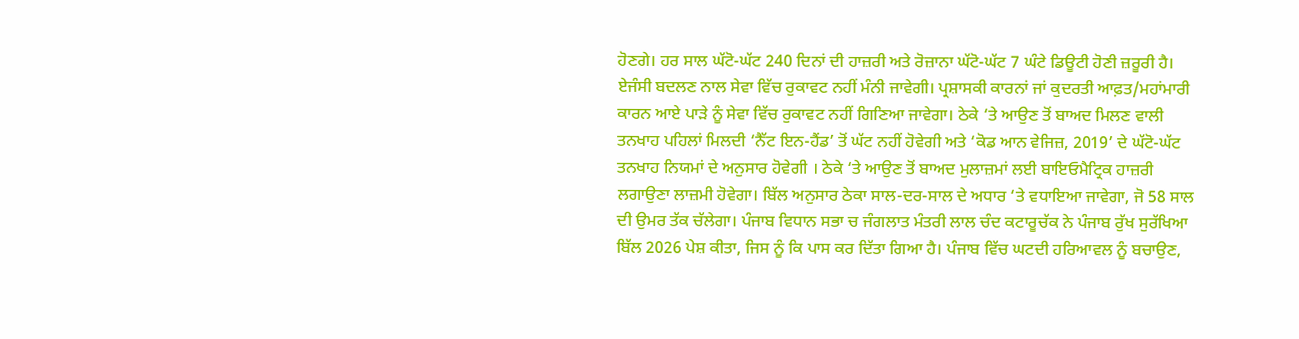ਹੋਣਗੇ। ਹਰ ਸਾਲ ਘੱਟੋ-ਘੱਟ 240 ਦਿਨਾਂ ਦੀ ਹਾਜ਼ਰੀ ਅਤੇ ਰੋਜ਼ਾਨਾ ਘੱਟੋ-ਘੱਟ 7 ਘੰਟੇ ਡਿਊਟੀ ਹੋਣੀ ਜ਼ਰੂਰੀ ਹੈ। ਏਜੰਸੀ ਬਦਲਣ ਨਾਲ ਸੇਵਾ ਵਿੱਚ ਰੁਕਾਵਟ ਨਹੀਂ ਮੰਨੀ ਜਾਵੇਗੀ। ਪ੍ਰਸ਼ਾਸਕੀ ਕਾਰਨਾਂ ਜਾਂ ਕੁਦਰਤੀ ਆਫ਼ਤ/ਮਹਾਂਮਾਰੀ ਕਾਰਨ ਆਏ ਪਾੜੇ ਨੂੰ ਸੇਵਾ ਵਿੱਚ ਰੁਕਾਵਟ ਨਹੀਂ ਗਿਣਿਆ ਜਾਵੇਗਾ। ਠੇਕੇ ‘ਤੇ ਆਉਣ ਤੋਂ ਬਾਅਦ ਮਿਲਣ ਵਾਲੀ ਤਨਖਾਹ ਪਹਿਲਾਂ ਮਿਲਦੀ ‘ਨੈੱਟ ਇਨ-ਹੈਂਡ’ ਤੋਂ ਘੱਟ ਨਹੀਂ ਹੋਵੇਗੀ ਅਤੇ ‘ਕੋਡ ਆਨ ਵੇਜਿਜ਼, 2019’ ਦੇ ਘੱਟੋ-ਘੱਟ ਤਨਖਾਹ ਨਿਯਮਾਂ ਦੇ ਅਨੁਸਾਰ ਹੋਵੇਗੀ । ਠੇਕੇ ‘ਤੇ ਆਉਣ ਤੋਂ ਬਾਅਦ ਮੁਲਾਜ਼ਮਾਂ ਲਈ ਬਾਇਓਮੈਟ੍ਰਿਕ ਹਾਜ਼ਰੀ ਲਗਾਉਣਾ ਲਾਜ਼ਮੀ ਹੋਵੇਗਾ। ਬਿੱਲ ਅਨੁਸਾਰ ਠੇਕਾ ਸਾਲ-ਦਰ-ਸਾਲ ਦੇ ਅਧਾਰ ‘ਤੇ ਵਧਾਇਆ ਜਾਵੇਗਾ, ਜੋ 58 ਸਾਲ ਦੀ ਉਮਰ ਤੱਕ ਚੱਲੇਗਾ। ਪੰਜਾਬ ਵਿਧਾਨ ਸਭਾ ਚ ਜੰਗਲਾਤ ਮੰਤਰੀ ਲਾਲ ਚੰਦ ਕਟਾਰੂਚੱਕ ਨੇ ਪੰਜਾਬ ਰੁੱਖ ਸੁਰੱਖਿਆ ਬਿੱਲ 2026 ਪੇਸ਼ ਕੀਤਾ, ਜਿਸ ਨੂੰ ਕਿ ਪਾਸ ਕਰ ਦਿੱਤਾ ਗਿਆ ਹੈ। ਪੰਜਾਬ ਵਿੱਚ ਘਟਦੀ ਹਰਿਆਵਲ ਨੂੰ ਬਚਾਉਣ,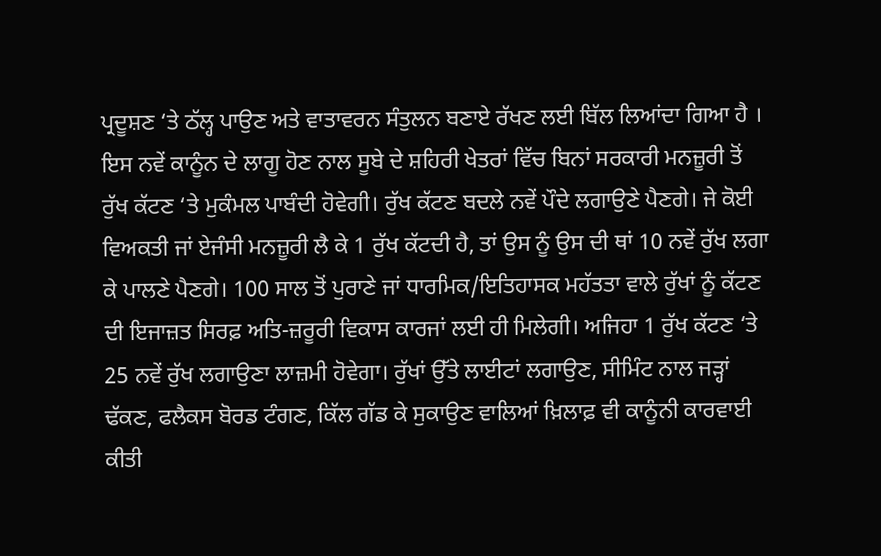ਪ੍ਰਦੂਸ਼ਣ ‘ਤੇ ਠੱਲ੍ਹ ਪਾਉਣ ਅਤੇ ਵਾਤਾਵਰਨ ਸੰਤੁਲਨ ਬਣਾਏ ਰੱਖਣ ਲਈ ਬਿੱਲ ਲਿਆਂਦਾ ਗਿਆ ਹੈ । ਇਸ ਨਵੇਂ ਕਾਨੂੰਨ ਦੇ ਲਾਗੂ ਹੋਣ ਨਾਲ ਸੂਬੇ ਦੇ ਸ਼ਹਿਰੀ ਖੇਤਰਾਂ ਵਿੱਚ ਬਿਨਾਂ ਸਰਕਾਰੀ ਮਨਜ਼ੂਰੀ ਤੋਂ ਰੁੱਖ ਕੱਟਣ ‘ਤੇ ਮੁਕੰਮਲ ਪਾਬੰਦੀ ਹੋਵੇਗੀ। ਰੁੱਖ ਕੱਟਣ ਬਦਲੇ ਨਵੇਂ ਪੌਦੇ ਲਗਾਉਣੇ ਪੈਣਗੇ। ਜੇ ਕੋਈ ਵਿਅਕਤੀ ਜਾਂ ਏਜੰਸੀ ਮਨਜ਼ੂਰੀ ਲੈ ਕੇ 1 ਰੁੱਖ ਕੱਟਦੀ ਹੈ, ਤਾਂ ਉਸ ਨੂੰ ਉਸ ਦੀ ਥਾਂ 10 ਨਵੇਂ ਰੁੱਖ ਲਗਾ ਕੇ ਪਾਲਣੇ ਪੈਣਗੇ। 100 ਸਾਲ ਤੋਂ ਪੁਰਾਣੇ ਜਾਂ ਧਾਰਮਿਕ/ਇਤਿਹਾਸਕ ਮਹੱਤਤਾ ਵਾਲੇ ਰੁੱਖਾਂ ਨੂੰ ਕੱਟਣ ਦੀ ਇਜਾਜ਼ਤ ਸਿਰਫ਼ ਅਤਿ-ਜ਼ਰੂਰੀ ਵਿਕਾਸ ਕਾਰਜਾਂ ਲਈ ਹੀ ਮਿਲੇਗੀ। ਅਜਿਹਾ 1 ਰੁੱਖ ਕੱਟਣ ‘ਤੇ 25 ਨਵੇਂ ਰੁੱਖ ਲਗਾਉਣਾ ਲਾਜ਼ਮੀ ਹੋਵੇਗਾ। ਰੁੱਖਾਂ ਉੱਤੇ ਲਾਈਟਾਂ ਲਗਾਉਣ, ਸੀਮਿੰਟ ਨਾਲ ਜੜ੍ਹਾਂ ਢੱਕਣ, ਫਲੈਕਸ ਬੋਰਡ ਟੰਗਣ, ਕਿੱਲ ਗੱਡ ਕੇ ਸੁਕਾਉਣ ਵਾਲਿਆਂ ਖ਼ਿਲਾਫ਼ ਵੀ ਕਾਨੂੰਨੀ ਕਾਰਵਾਈ ਕੀਤੀ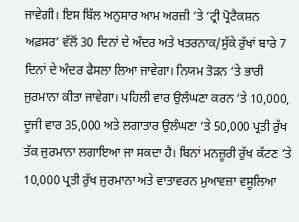ਜਾਵੇਗੀ। ਇਸ ਬਿੱਲ ਅਨੁਸਾਰ ਆਮ ਅਰਜ਼ੀ ‘ਤੇ ‘ਟ੍ਰੀ ਪ੍ਰੋਟੈਕਸ਼ਨ ਅਫ਼ਸਰ’ ਵੱਲੋਂ 30 ਦਿਨਾਂ ਦੇ ਅੰਦਰ ਅਤੇ ਖਤਰਨਾਕ/ਸੁੱਕੇ ਰੁੱਖਾਂ ਬਾਰੇ 7 ਦਿਨਾਂ ਦੇ ਅੰਦਰ ਫੈਸਲਾ ਲਿਆ ਜਾਵੇਗਾ। ਨਿਯਮ ਤੋੜਨ ‘ਤੇ ਭਾਰੀ ਜੁਰਮਾਨਾ ਕੀਤਾ ਜਾਵੇਗਾ। ਪਹਿਲੀ ਵਾਰ ਉਲੰਘਣਾ ਕਰਨ ‘ਤੇ 10,000, ਦੂਜੀ ਵਾਰ 35,000 ਅਤੇ ਲਗਾਤਾਰ ਉਲੰਘਣਾ ‘ਤੇ 50,000 ਪ੍ਰਤੀ ਰੁੱਖ ਤੱਕ ਜੁਰਮਾਨਾ ਲਗਾਇਆ ਜਾ ਸਕਦਾ ਹੈ। ਬਿਨਾਂ ਮਨਜ਼ੂਰੀ ਰੁੱਖ ਕੱਟਣ ‘ਤੇ 10,000 ਪ੍ਰਤੀ ਰੁੱਖ ਜੁਰਮਾਨਾ ਅਤੇ ਵਾਤਾਵਰਨ ਮੁਆਵਜ਼ਾ ਵਸੂਲਿਆ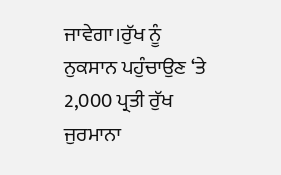ਜਾਵੇਗਾ।ਰੁੱਖ ਨੂੰ ਨੁਕਸਾਨ ਪਹੁੰਚਾਉਣ ‘ਤੇ 2,000 ਪ੍ਰਤੀ ਰੁੱਖ ਜੁਰਮਾਨਾ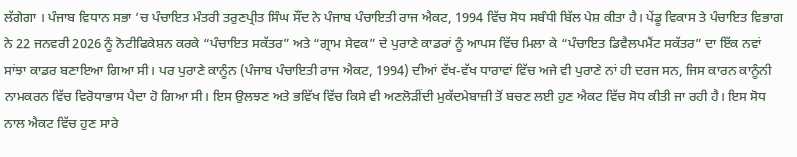ਲੱਗੇਗਾ । ਪੰਜਾਬ ਵਿਧਾਨ ਸਭਾ ’ਚ ਪੰਚਾਇਤ ਮੰਤਰੀ ਤਰੁਣਪ੍ਰੀਤ ਸਿੰਘ ਸੌਂਦ ਨੇ ਪੰਜਾਬ ਪੰਚਾਇਤੀ ਰਾਜ ਐਕਟ, 1994 ਵਿੱਚ ਸੋਧ ਸਬੰਧੀ ਬਿੱਲ ਪੇਸ਼ ਕੀਤਾ ਹੈ। ਪੇਂਡੂ ਵਿਕਾਸ ਤੇ ਪੰਚਾਇਤ ਵਿਭਾਗ ਨੇ 22 ਜਨਵਰੀ 2026 ਨੂੰ ਨੋਟੀਫਿਕੇਸ਼ਨ ਕਰਕੇ “ਪੰਚਾਇਤ ਸਕੱਤਰ” ਅਤੇ “ਗ੍ਰਾਮ ਸੇਵਕ” ਦੇ ਪੁਰਾਣੇ ਕਾਡਰਾਂ ਨੂੰ ਆਪਸ ਵਿੱਚ ਮਿਲਾ ਕੇ “ਪੰਚਾਇਤ ਡਿਵੈਲਪਮੈਂਟ ਸਕੱਤਰ” ਦਾ ਇੱਕ ਨਵਾਂ ਸਾਂਝਾ ਕਾਡਰ ਬਣਾਇਆ ਗਿਆ ਸੀ। ਪਰ ਪੁਰਾਣੇ ਕਾਨੂੰਨ (ਪੰਜਾਬ ਪੰਚਾਇਤੀ ਰਾਜ ਐਕਟ, 1994) ਦੀਆਂ ਵੱਖ-ਵੱਖ ਧਾਰਾਵਾਂ ਵਿੱਚ ਅਜੇ ਵੀ ਪੁਰਾਣੇ ਨਾਂ ਹੀ ਦਰਜ ਸਨ, ਜਿਸ ਕਾਰਨ ਕਾਨੂੰਨੀ ਨਾਮਕਰਨ ਵਿੱਚ ਵਿਰੋਧਾਭਾਸ ਪੈਦਾ ਹੋ ਗਿਆ ਸੀ। ਇਸ ਉਲਝਣ ਅਤੇ ਭਵਿੱਖ ਵਿੱਚ ਕਿਸੇ ਵੀ ਅਣਲੋੜੀਂਦੀ ਮੁਕੱਦਮੇਬਾਜ਼ੀ ਤੋਂ ਬਚਣ ਲਈ ਹੁਣ ਐਕਟ ਵਿੱਚ ਸੋਧ ਕੀਤੀ ਜਾ ਰਹੀ ਹੈ। ਇਸ ਸੋਧ ਨਾਲ ਐਕਟ ਵਿੱਚ ਹੁਣ ਸਾਰੇ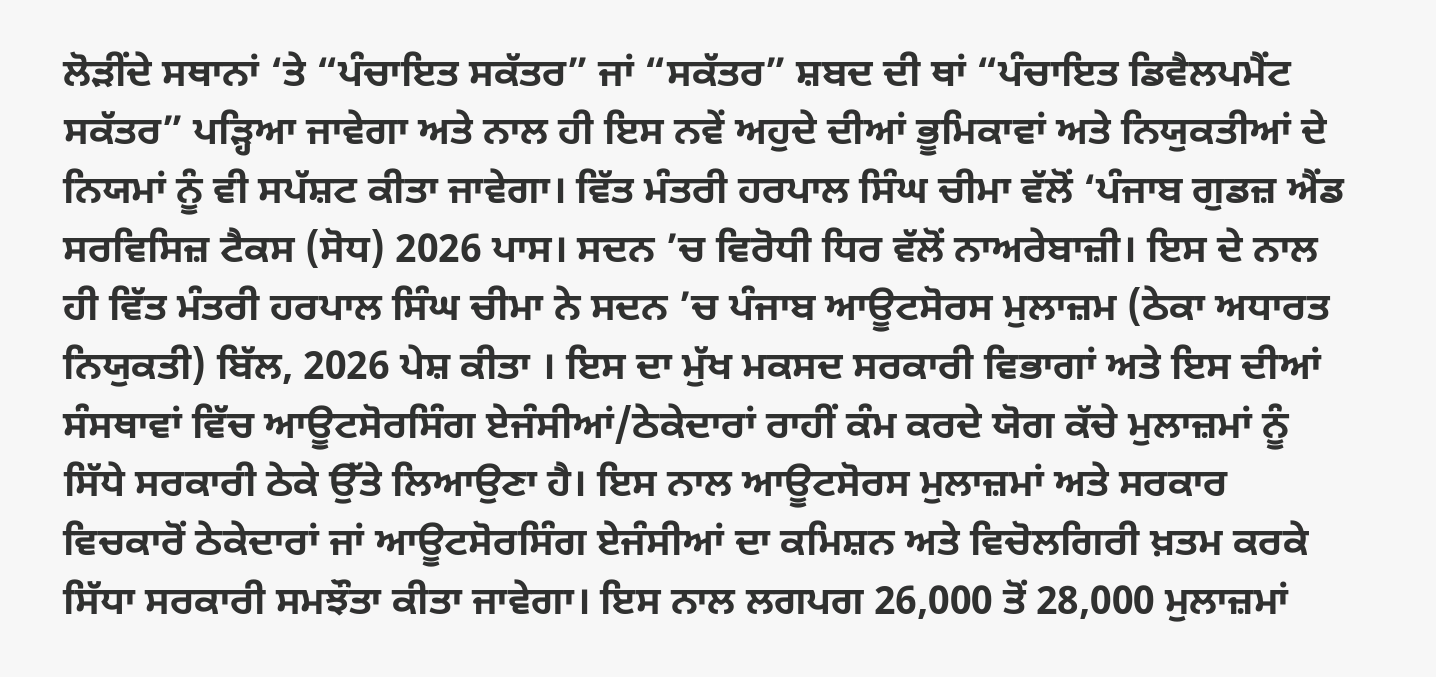ਲੋੜੀਂਦੇ ਸਥਾਨਾਂ ‘ਤੇ “ਪੰਚਾਇਤ ਸਕੱਤਰ” ਜਾਂ “ਸਕੱਤਰ” ਸ਼ਬਦ ਦੀ ਥਾਂ “ਪੰਚਾਇਤ ਡਿਵੈਲਪਮੈਂਟ ਸਕੱਤਰ” ਪੜ੍ਹਿਆ ਜਾਵੇਗਾ ਅਤੇ ਨਾਲ ਹੀ ਇਸ ਨਵੇਂ ਅਹੁਦੇ ਦੀਆਂ ਭੂਮਿਕਾਵਾਂ ਅਤੇ ਨਿਯੁਕਤੀਆਂ ਦੇ ਨਿਯਮਾਂ ਨੂੰ ਵੀ ਸਪੱਸ਼ਟ ਕੀਤਾ ਜਾਵੇਗਾ। ਵਿੱਤ ਮੰਤਰੀ ਹਰਪਾਲ ਸਿੰਘ ਚੀਮਾ ਵੱਲੋਂ ‘ਪੰਜਾਬ ਗੁਡਜ਼ ਐਂਡ ਸਰਵਿਸਿਜ਼ ਟੈਕਸ (ਸੋਧ) 2026 ਪਾਸ। ਸਦਨ ’ਚ ਵਿਰੋਧੀ ਧਿਰ ਵੱਲੋਂ ਨਾਅਰੇਬਾਜ਼ੀ। ਇਸ ਦੇ ਨਾਲ ਹੀ ਵਿੱਤ ਮੰਤਰੀ ਹਰਪਾਲ ਸਿੰਘ ਚੀਮਾ ਨੇ ਸਦਨ ’ਚ ਪੰਜਾਬ ਆਊਟਸੋਰਸ ਮੁਲਾਜ਼ਮ (ਠੇਕਾ ਅਧਾਰਤ ਨਿਯੁਕਤੀ) ਬਿੱਲ, 2026 ਪੇਸ਼ ਕੀਤਾ । ਇਸ ਦਾ ਮੁੱਖ ਮਕਸਦ ਸਰਕਾਰੀ ਵਿਭਾਗਾਂ ਅਤੇ ਇਸ ਦੀਆਂ ਸੰਸਥਾਵਾਂ ਵਿੱਚ ਆਊਟਸੋਰਸਿੰਗ ਏਜੰਸੀਆਂ/ਠੇਕੇਦਾਰਾਂ ਰਾਹੀਂ ਕੰਮ ਕਰਦੇ ਯੋਗ ਕੱਚੇ ਮੁਲਾਜ਼ਮਾਂ ਨੂੰ ਸਿੱਧੇ ਸਰਕਾਰੀ ਠੇਕੇ ਉੱਤੇ ਲਿਆਉਣਾ ਹੈ। ਇਸ ਨਾਲ ਆਊਟਸੋਰਸ ਮੁਲਾਜ਼ਮਾਂ ਅਤੇ ਸਰਕਾਰ ਵਿਚਕਾਰੋਂ ਠੇਕੇਦਾਰਾਂ ਜਾਂ ਆਊਟਸੋਰਸਿੰਗ ਏਜੰਸੀਆਂ ਦਾ ਕਮਿਸ਼ਨ ਅਤੇ ਵਿਚੋਲਗਿਰੀ ਖ਼ਤਮ ਕਰਕੇ ਸਿੱਧਾ ਸਰਕਾਰੀ ਸਮਝੌਤਾ ਕੀਤਾ ਜਾਵੇਗਾ। ਇਸ ਨਾਲ ਲਗਪਗ 26,000 ਤੋਂ 28,000 ਮੁਲਾਜ਼ਮਾਂ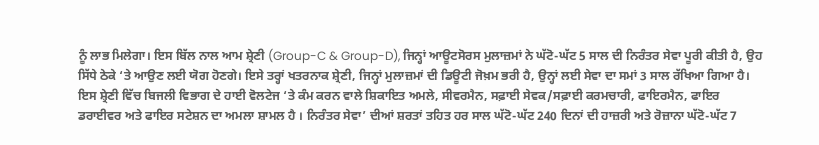ਨੂੰ ਲਾਭ ਮਿਲੇਗਾ। ਇਸ ਬਿੱਲ ਨਾਲ ਆਮ ਸ਼੍ਰੇਣੀ (Group-C & Group-D), ਜਿਨ੍ਹਾਂ ਆਊਟਸੋਰਸ ਮੁਲਾਜ਼ਮਾਂ ਨੇ ਘੱਟੋ-ਘੱਟ 5 ਸਾਲ ਦੀ ਨਿਰੰਤਰ ਸੇਵਾ ਪੂਰੀ ਕੀਤੀ ਹੈ, ਉਹ ਸਿੱਧੇ ਠੇਕੇ ‘ਤੇ ਆਉਣ ਲਈ ਯੋਗ ਹੋਣਗੇ। ਇਸੇ ਤਰ੍ਹਾਂ ਖਤਰਨਾਕ ਸ਼੍ਰੇਣੀ, ਜਿਨ੍ਹਾਂ ਮੁਲਾਜ਼ਮਾਂ ਦੀ ਡਿਊਟੀ ਜੋਖ਼ਮ ਭਰੀ ਹੈ, ਉਨ੍ਹਾਂ ਲਈ ਸੇਵਾ ਦਾ ਸਮਾਂ 3 ਸਾਲ ਰੱਖਿਆ ਗਿਆ ਹੈ। ਇਸ ਸ਼੍ਰੇਣੀ ਵਿੱਚ ਬਿਜਲੀ ਵਿਭਾਗ ਦੇ ਹਾਈ ਵੋਲਟੇਜ ‘ਤੇ ਕੰਮ ਕਰਨ ਵਾਲੇ ਸ਼ਿਕਾਇਤ ਅਮਲੇ, ਸੀਵਰਮੈਨ, ਸਫ਼ਾਈ ਸੇਵਕ/ਸਫ਼ਾਈ ਕਰਮਚਾਰੀ, ਫਾਇਰਮੈਨ, ਫਾਇਰ ਡਰਾਈਵਰ ਅਤੇ ਫਾਇਰ ਸਟੇਸ਼ਨ ਦਾ ਅਮਲਾ ਸ਼ਾਮਲ ਹੈ । ਨਿਰੰਤਰ ਸੇਵਾ’ ਦੀਆਂ ਸ਼ਰਤਾਂ ਤਹਿਤ ਹਰ ਸਾਲ ਘੱਟੋ-ਘੱਟ 240 ਦਿਨਾਂ ਦੀ ਹਾਜ਼ਰੀ ਅਤੇ ਰੋਜ਼ਾਨਾ ਘੱਟੋ-ਘੱਟ 7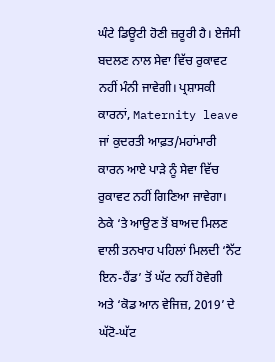ਘੰਟੇ ਡਿਊਟੀ ਹੋਣੀ ਜ਼ਰੂਰੀ ਹੈ। ਏਜੰਸੀ ਬਦਲਣ ਨਾਲ ਸੇਵਾ ਵਿੱਚ ਰੁਕਾਵਟ ਨਹੀਂ ਮੰਨੀ ਜਾਵੇਗੀ। ਪ੍ਰਸ਼ਾਸਕੀ ਕਾਰਨਾਂ, Maternity leave ਜਾਂ ਕੁਦਰਤੀ ਆਫ਼ਤ/ਮਹਾਂਮਾਰੀ ਕਾਰਨ ਆਏ ਪਾੜੇ ਨੂੰ ਸੇਵਾ ਵਿੱਚ ਰੁਕਾਵਟ ਨਹੀਂ ਗਿਣਿਆ ਜਾਵੇਗਾ। ਠੇਕੇ ‘ਤੇ ਆਉਣ ਤੋਂ ਬਾਅਦ ਮਿਲਣ ਵਾਲੀ ਤਨਖਾਹ ਪਹਿਲਾਂ ਮਿਲਦੀ ‘ਨੈੱਟ ਇਨ-ਹੈਂਡ’ ਤੋਂ ਘੱਟ ਨਹੀਂ ਹੋਵੇਗੀ ਅਤੇ ‘ਕੋਡ ਆਨ ਵੇਜਿਜ਼, 2019’ ਦੇ ਘੱਟੋ-ਘੱਟ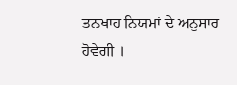ਤਨਖਾਹ ਨਿਯਮਾਂ ਦੇ ਅਨੁਸਾਰ ਹੋਵੇਗੀ ।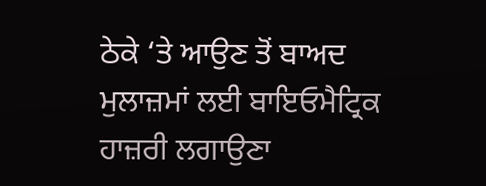ਠੇਕੇ ‘ਤੇ ਆਉਣ ਤੋਂ ਬਾਅਦ ਮੁਲਾਜ਼ਮਾਂ ਲਈ ਬਾਇਓਮੈਟ੍ਰਿਕ ਹਾਜ਼ਰੀ ਲਗਾਉਣਾ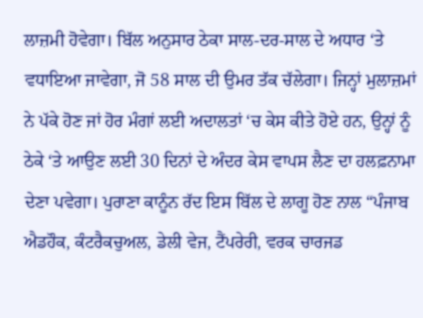ਲਾਜ਼ਮੀ ਹੋਵੇਗਾ। ਬਿੱਲ ਅਨੁਸਾਰ ਠੇਕਾ ਸਾਲ-ਦਰ-ਸਾਲ ਦੇ ਅਧਾਰ ‘ਤੇ ਵਧਾਇਆ ਜਾਵੇਗਾ, ਜੋ 58 ਸਾਲ ਦੀ ਉਮਰ ਤੱਕ ਚੱਲੇਗਾ। ਜਿਨ੍ਹਾਂ ਮੁਲਾਜ਼ਮਾਂ ਨੇ ਪੱਕੇ ਹੋਣ ਜਾਂ ਹੋਰ ਮੰਗਾਂ ਲਈ ਅਦਾਲਤਾਂ ‘ਚ ਕੇਸ ਕੀਤੇ ਹੋਏ ਹਨ, ਉਨ੍ਹਾਂ ਨੂੰ ਠੇਕੇ ‘ਤੇ ਆਉਣ ਲਈ 30 ਦਿਨਾਂ ਦੇ ਅੰਦਰ ਕੇਸ ਵਾਪਸ ਲੈਣ ਦਾ ਹਲਫ਼ਨਾਮਾ ਦੇਣਾ ਪਵੇਗਾ। ਪੁਰਾਣਾ ਕਾਨੂੰਨ ਰੱਦ ਇਸ ਬਿੱਲ ਦੇ ਲਾਗੂ ਹੋਣ ਨਾਲ “ਪੰਜਾਬ ਐਡਹੌਕ, ਕੰਟਰੈਕਚੁਅਲ, ਡੇਲੀ ਵੇਜ, ਟੈਂਪਰੇਰੀ, ਵਰਕ ਚਾਰਜਡ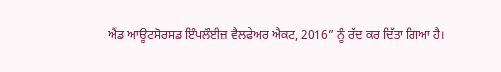ਐਂਡ ਆਊਟਸੋਰਸਡ ਇੰਪਲੌਈਜ਼ ਵੈਲਫੇਅਰ ਐਕਟ, 2016” ਨੂੰ ਰੱਦ ਕਰ ਦਿੱਤਾ ਗਿਆ ਹੈ।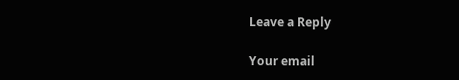Leave a Reply

Your email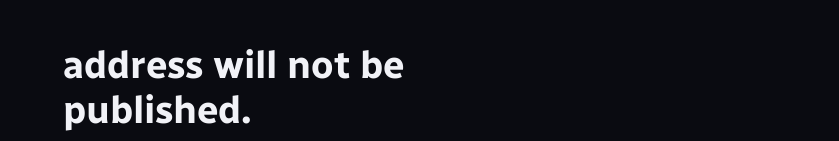address will not be published.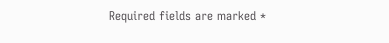Required fields are marked *